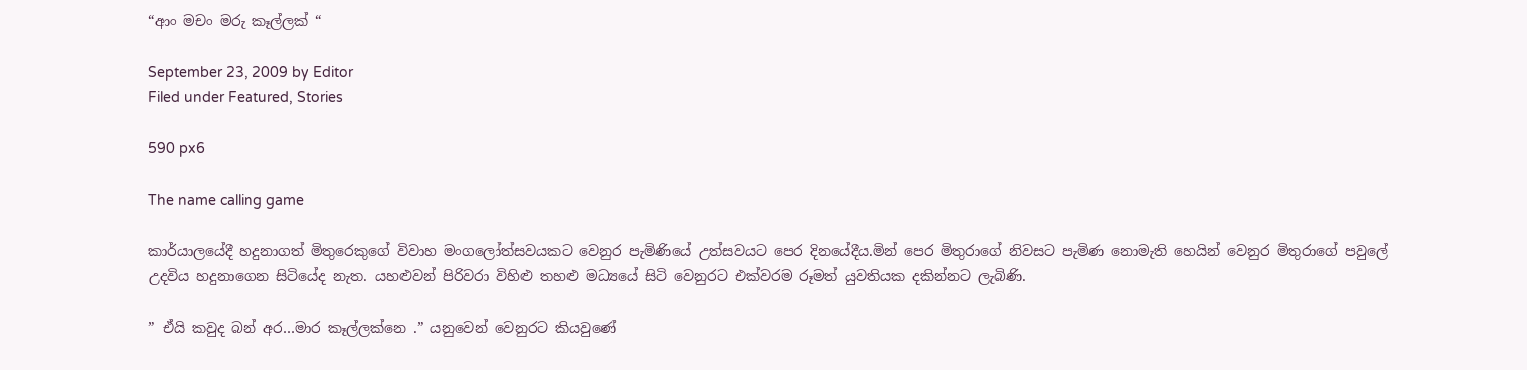“ආං මචං මරු කෑල්ලක් “

September 23, 2009 by Editor
Filed under Featured, Stories

590 px6

The name calling game

කාර්යාලයේදී හදුනාගත් මිතුරෙකුගේ විවාහ මංගලෝත්සවයකට වෙනුර පැමිණියේ උත්සවයට පෙර දිනයේදීය.මින් පෙර මිතුරාගේ නිවසට පැමිණ නොමැති හෙයින් වෙනුර මිතුරාගේ පවුලේ උදවිය හදුනාගෙන සිටියේද නැත. යහළුවන් පිරිවරා විහිළු තහළු මධ්‍යයේ සිටි වෙනුරට එක්වරම රූමත් යුවතියක දකින්නට ලැබිණි.

” ඒයි කවුද බන් අර…මාර කෑල්ලක්නෙ .” යනුවෙන් වෙනුරට කියවුණේ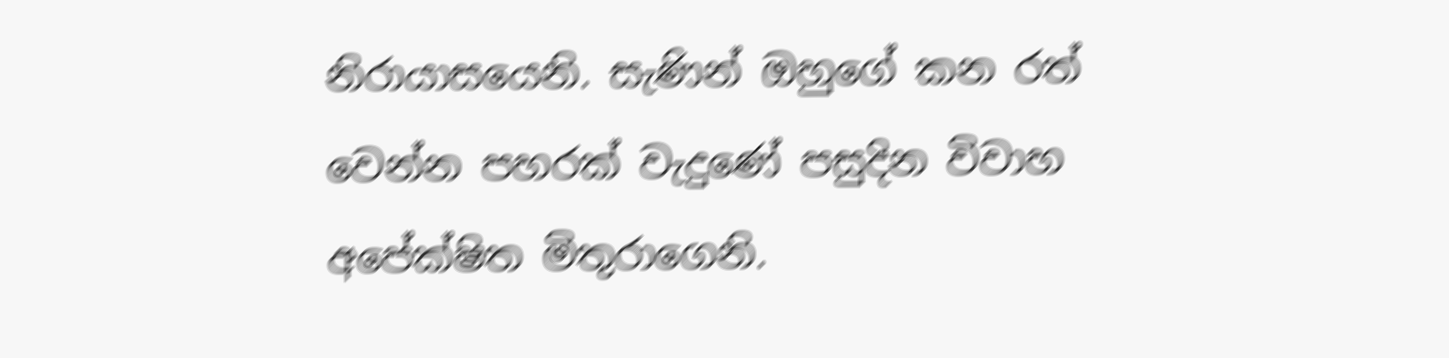නිරායාසයෙනි. සැණින් ඔහුගේ කන රත් වෙන්න පහරක් වැදුණේ පසුදින විවාහ අපේක්ෂිත මිතුරාගෙනි.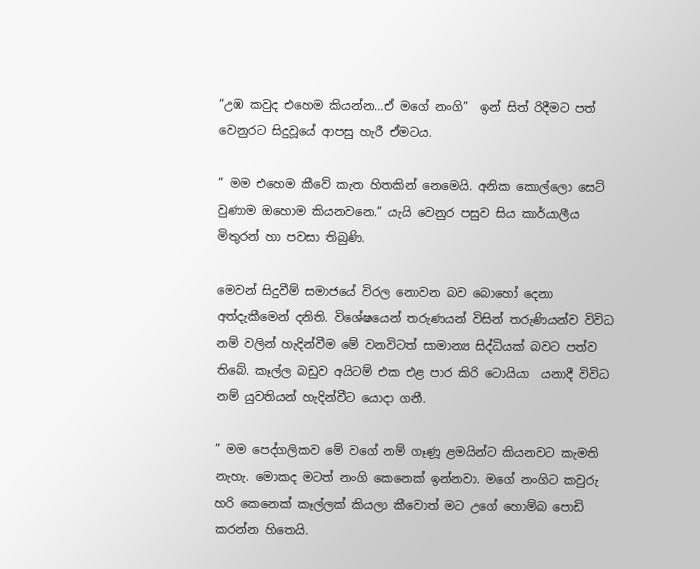“උඹ කවුද එහෙම කියන්න…ඒ මගේ නංගි”  ඉන් සිත් රිදීමට පත් වෙනුරට සිදුවූයේ ආපසු හැරී ඒමටය.

” මම එහෙම කීවේ කැත හිතකින් නෙමෙයි. අනික කොල්ලො සෙට් වුණාම ඔහොම කියනවනෙ.” යැයි වෙනුර පසුව සිය කාර්යාලීය මිතුරන් හා පවසා තිබුණි.

මෙවන් සිදුවීම් සමාජයේ විරල නොවන බව බොහෝ දෙනා අත්දැකීමෙන් දනිති. විශේෂයෙන් තරුණයන් විසින් තරුණියන්ව විවිධ නම් වලින් හැදින්වීම මේ වනවිටත් සාමාන්‍ය සිද්ධියක් බවට පත්ව තිබේ. කෑල්ල බඩුව අයිටම් එක එළ පාර කිරි ටොයියා  යනාදී විවිධ නම් යුවතියන් හැදින්වීට යොදා ගනී.

” මම පෙද්ගලිකව මේ වගේ නම් ගෑණූ ළමයින්ට කියනවට කැමති නැහැ. මොකද මටත් නංගි කෙනෙක් ඉන්නවා. මගේ නංගිට කවුරු හරි කෙනෙක් කෑල්ලක් කියලා කීවොත් මට උගේ හොම්බ පොඩි කරන්න හිතෙයි.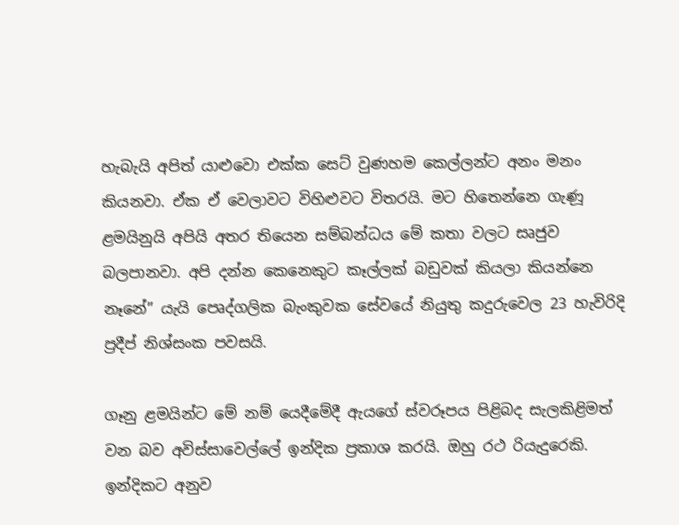හැබැයි අපිත් යාළුවො එක්ක සෙට් වුණහම කෙල්ලන්ට අනං මනං කියනවා. ඒක ඒ වෙලාවට විහිළුවට විතරයි. මට හිතෙන්නෙ ගැණූ ළමයිනුයි අපියි අතර තියෙන සම්බන්ධය මේ කතා වලට සෘජුව බලපානවා. අපි දන්න කෙනෙකුට කෑල්ලක් බඩුවක් කියලා කියන්නෙ නෑනේ” යැයි පෙෘද්ගලික බැංකුවක සේවයේ නියුතු කදුරුවෙල 23 හැවිරිදි ප්‍රදීප් නිශ්සංක පවසයි.

ගෑනු ළමයින්ට මේ නම් යෙදීමේදී ඇයගේ ස්වරූපය පිළිබද සැලකිළිමත් වන බව අවිස්සාවෙල්ලේ ඉන්දික ප්‍රකාශ කරයි. ඔහු රථ රියැදුරෙකි. ඉන්දිකට අනුව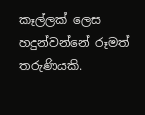කෑල්ලක් ලෙස හදුන්වන්නේ රූමත් තරුණියකි.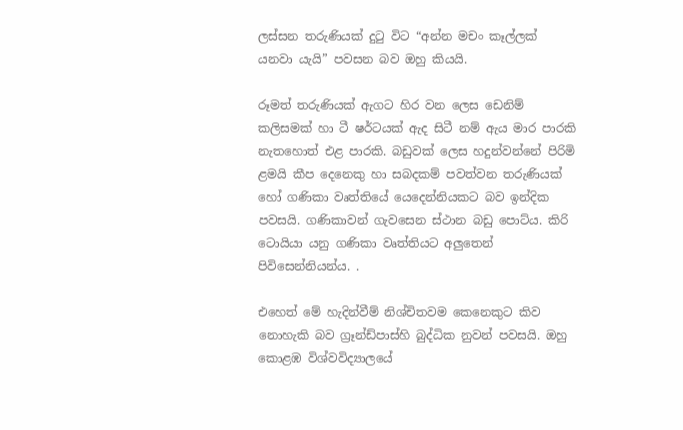ලස්සන තරුණියක් දුටු විට “අන්න මචං කෑල්ලක් යනවා යැයි” පවසන බව ඔහු කියයි.

රූමත් තරුණියක් ඇගට හිර වන ලෙස ඩෙනිම් කලිසමක් හා ටී ෂර්ටයක් ඇද සිටී නම් ඇය මාර පාරකි නැතහොත් එළ පාරකි. බඩුවක් ලෙස හදුන්වන්නේ පිරිමි ළමයි කීප දෙනෙකු හා සබදකම් පවත්වන තරුණියක් හෝ ගණිකා වෘත්තියේ යෙදෙන්නියකට බව ඉන්දික පවසයි. ගණිකාවන් ගැවසෙන ස්ථාන බඩු පොට්ය. කිරි ටොයියා යනු ගණිකා වෘත්තියට අලුතෙන් පිවිසෙන්නියන්ය. .

එහෙත් මේ හැදින්වීම් නිශ්චිතවම කෙනෙකුට කිව නොහැකි බව ග්‍රෑන්ඩ්පාස්හි බුද්ධික නුවන් පවසයි. ඔහු කොළඹ විශ්වවිද්‍යාලයේ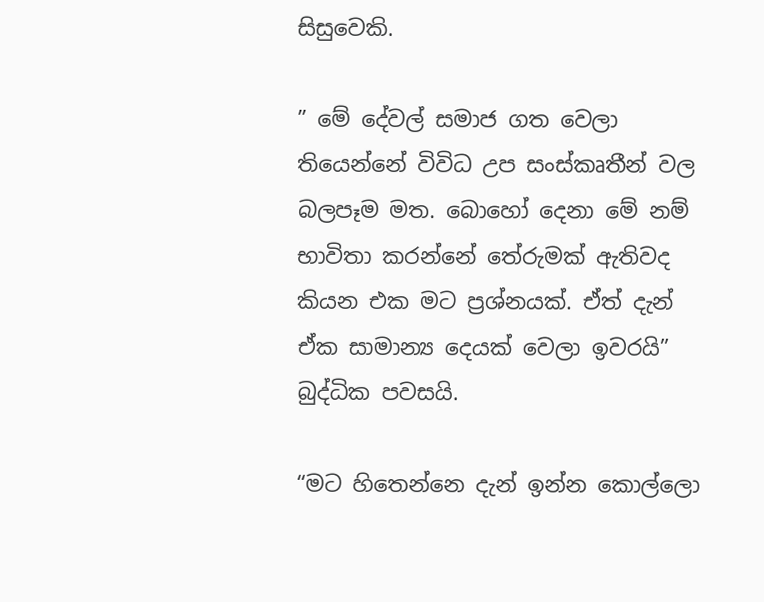සිසුවෙකි.

” මේ දේවල් සමාජ ගත වෙලා තියෙන්නේ විවිධ උප සංස්කෘතීන් වල බලපෑම මත. බොහෝ දෙනා මේ නම් භාවිතා කරන්නේ තේරුමක් ඇතිවද කියන එක මට ප්‍රශ්නයක්. ඒත් දැන් ඒක සාමාන්‍ය දෙයක් වෙලා ඉවරයි” බුද්ධික පවසයි.

“මට හිතෙන්නෙ දැන් ඉන්න කොල්ලො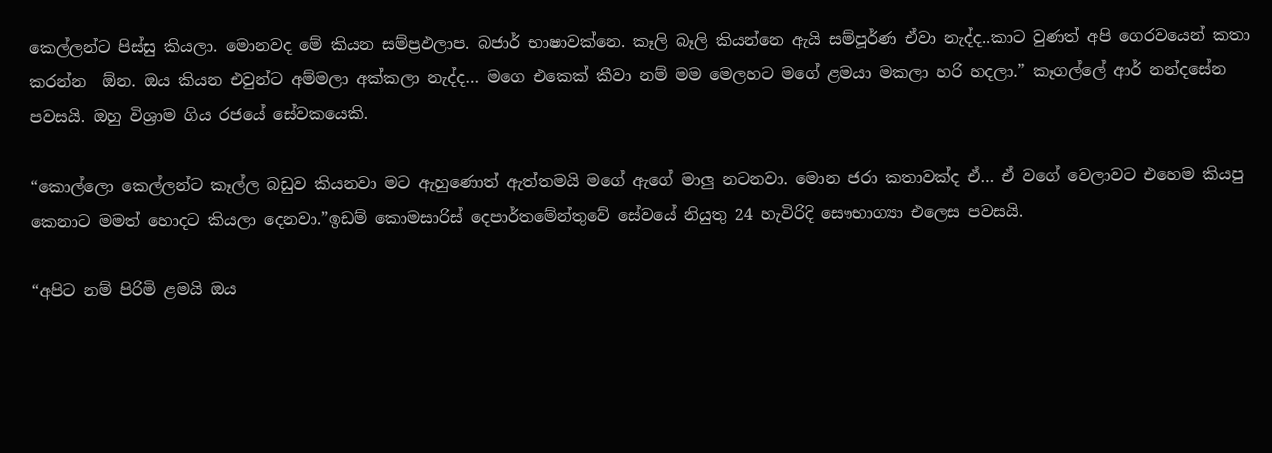කෙල්ලන්ට පිස්සු කියලා. මොනවද මේ කියන සම්ප්‍රඵලාප. බජාර් භාෂාවක්නෙ. කෑලි බෑලි කියන්නෙ ඇයි සම්පූර්ණ ඒවා නැද්ද..කාට වුණත් අපි ගෙරවයෙන් කතා කරන්න  ඕන. ඔය කියන එවුන්ට අම්මලා අක්කලා නැද්ද… මගෙ එකෙක් කීවා නම් මම මෙලහට මගේ ළමයා මකලා හරි හදලා.” කෑගල්ලේ ආර් නන්දසේන පවසයි. ඔහු විශ්‍රාම ගිය රජයේ සේවකයෙකි.

“කොල්ලො කෙල්ලන්ට කෑල්ල බඩුව කියනවා මට ඇහුණොත් ඇත්තමයි මගේ ඇගේ මාලු නටනවා. මොන ජරා කතාවක්ද ඒ… ඒ වගේ වෙලාවට එහෙම කියපු කෙනාට මමත් හොදට කියලා දෙනවා.”ඉඩම් කොමසාරිස් දෙපාර්තමේන්තුවේ සේවයේ නියුතු 24 හැවිරිදි සෞභාග්‍යා එලෙස පවසයි.

“අපිට නම් පිරිමි ළමයි ඔය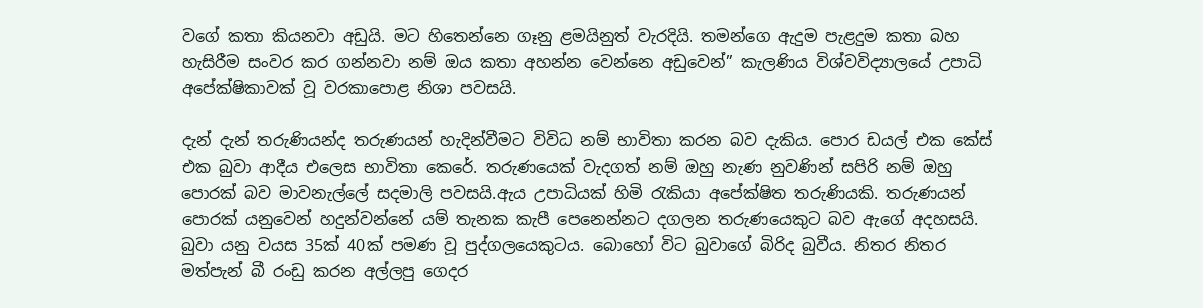වගේ කතා කියනවා අඩුයි. මට හිතෙන්නෙ ගෑනු ළමයිනුත් වැරදියි. තමන්ගෙ ඇදුම පැළදුම කතා බහ හැසිරීම සංවර කර ගන්නවා නම් ඔය කතා අහන්න වෙන්නෙ අඩුවෙන්” කැලණිය විශ්වවිද්‍යාලයේ උපාධි අපේක්ෂිකාවක් වූ වරකාපොළ නිශා පවසයි.

දැන් දැන් තරුණියන්ද තරුණයන් හැදින්වීමට විවිධ නම් භාවිතා කරන බව දැකිය. පොර ඩයල් එක කේස් එක බුවා ආදීය එලෙස භාවිතා කෙරේ. තරුණයෙක් වැදගත් නම් ඔහු නැණ නුවණින් සපිරි නම් ඔහු පොරක් බව මාවනැල්ලේ සදමාලි පවසයි.ඇය උපාධියක් හිමි රැකියා අපේක්ෂිත තරුණියකි. තරුණයන් පොරක් යනුවෙන් හදුන්වන්නේ යම් තැනක කැපී පෙනෙන්නට දගලන තරුණයෙකුට බව ඇගේ අදහසයි. බුවා යනු වයස 35ක් 40ක් පමණ වූ පුද්ගලයෙකුටය. බොහෝ විට බුවාගේ බිරිද බුවීය. නිතර නිතර මත්පැන් බී රංඩු කරන අල්ලපු ගෙදර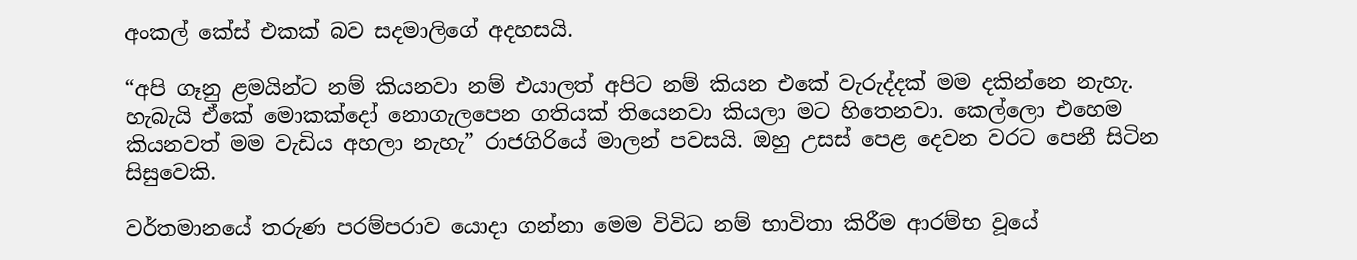අංකල් කේස් එකක් බව සදමාලිගේ අදහසයි.

“අපි ගෑනු ළමයින්ට නම් කියනවා නම් එයාලත් අපිට නම් කියන එකේ වැරුද්දක් මම දකින්නෙ නැහැ. හැබැයි ඒකේ මොකක්දෝ නොගැලපෙන ගතියක් තියෙනවා කියලා මට හිතෙනවා. කෙල්ලො එහෙම කියනවත් මම වැඩිය අහලා නැහැ” රාජගිරියේ මාලන් පවසයි. ඔහු උසස් පෙළ දෙවන වරට පෙනී සිටින සිසුවෙකි.

වර්තමානයේ තරුණ පරම්පරාව යොදා ගන්නා මෙම විවිධ නම් භාවිතා කිරීම ආරම්භ වූයේ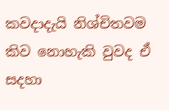කවදාදැයි නිශ්චිතවම කිව නොහැකි වුවද ඒ සදහා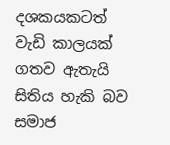දශකයකටත් වැඩි කාලයක් ගතව ඇතැයි සිතිය හැකි බව සමාජ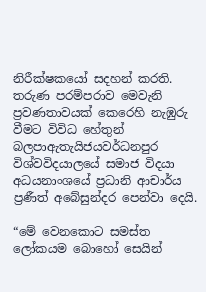නිරීක්ෂකයෝ සදහන් කරති. තරුණ පරම්පරාව මෙවැනි ප්‍රවණතාවයක් කෙරෙහි නැඹුරු වීමට විවිධ හේතුන් බලපාඇතැයිජයවර්ධනපුර විශ්වවිදයාලයේ සමාජ විදයා අධයනාංශයේ ප්‍රධානි ආචාර්ය ප්‍රණීත් අබේසුන්දර පෙන්වා දෙයි.

“මේ වෙනකොට සමස්ත ලෝකයම බොහෝ සෙයින්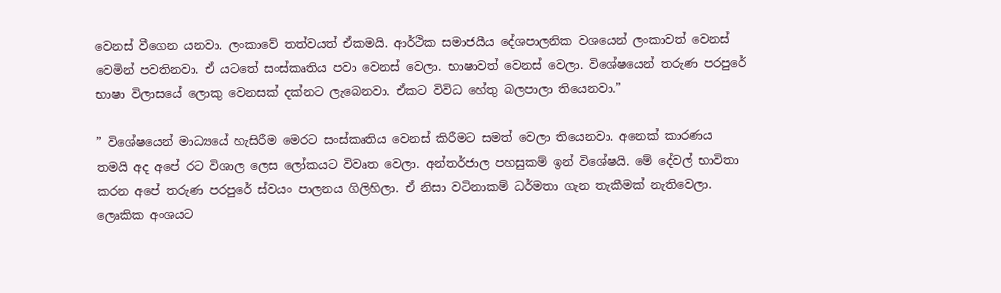වෙනස් වීගෙන යනවා. ලංකාවේ තත්වයත් ඒකමයි. ආර්ථික සමාජයීය දේශපාලනික වශයෙන් ලංකාවත් වෙනස් වෙමින් පවතිනවා. ඒ යටතේ සංස්කෘතිය පවා වෙනස් වෙලා. භාෂාවත් වෙනස් වෙලා. විශේෂයෙන් තරුණ පරපුරේ භාෂා විලාසයේ ලොකු වෙනසක් දක්නට ලැබෙනවා. ඒකට විවිධ හේතු බලපාලා තියෙනවා.”

” විශේෂයෙන් මාධ්‍යයේ හැසිරීම මෙරට සංස්කෘතිය වෙනස් කිරීමට සමත් වෙලා තියෙනවා. අනෙක් කාරණය තමයි අද අපේ රට විශාල ලෙස ලෝකයට විවෘත වෙලා. අන්තර්ජාල පහසුකම් ඉන් විශේෂයි. මේ දේවල් භාවිතා කරන අපේ තරුණ පරපුරේ ස්වයං පාලනය ගිලිහිලා. ඒ නිසා වටිනාකම් ධර්මතා ගැන තැකීමක් නැතිවෙලා. ලෙෘකික අංශයට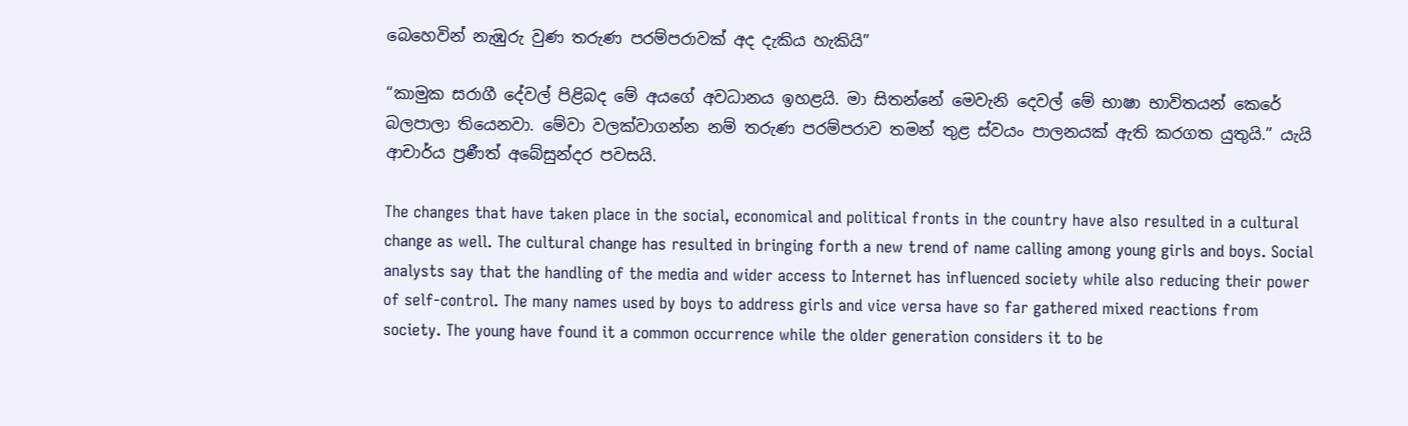බෙහෙවින් නැඹුරු වුණ තරුණ පරම්පරාවක් අද දැකිය හැකියි”

“කාමුක සරාගී දේවල් පිළිබද මේ අයගේ අවධානය ඉහළයි. මා සිතන්නේ මෙවැනි දෙවල් මේ භාෂා භාවිතයන් කෙරේ බලපාලා තියෙනවා. මේවා වලක්වාගන්න නම් තරුණ පරම්පරාව තමන් තුළ ස්වයං පාලනයක් ඇති කරගත යුතුයි.” යැයි ආචාර්ය ප්‍රණීත් අබේසුන්දර පවසයි.

The changes that have taken place in the social, economical and political fronts in the country have also resulted in a cultural change as well. The cultural change has resulted in bringing forth a new trend of name calling among young girls and boys. Social analysts say that the handling of the media and wider access to Internet has influenced society while also reducing their power of self-control. The many names used by boys to address girls and vice versa have so far gathered mixed reactions from society. The young have found it a common occurrence while the older generation considers it to be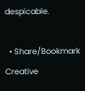despicable.

  • Share/Bookmark
Creative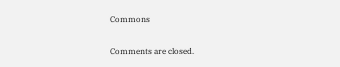Commons

Comments are closed.